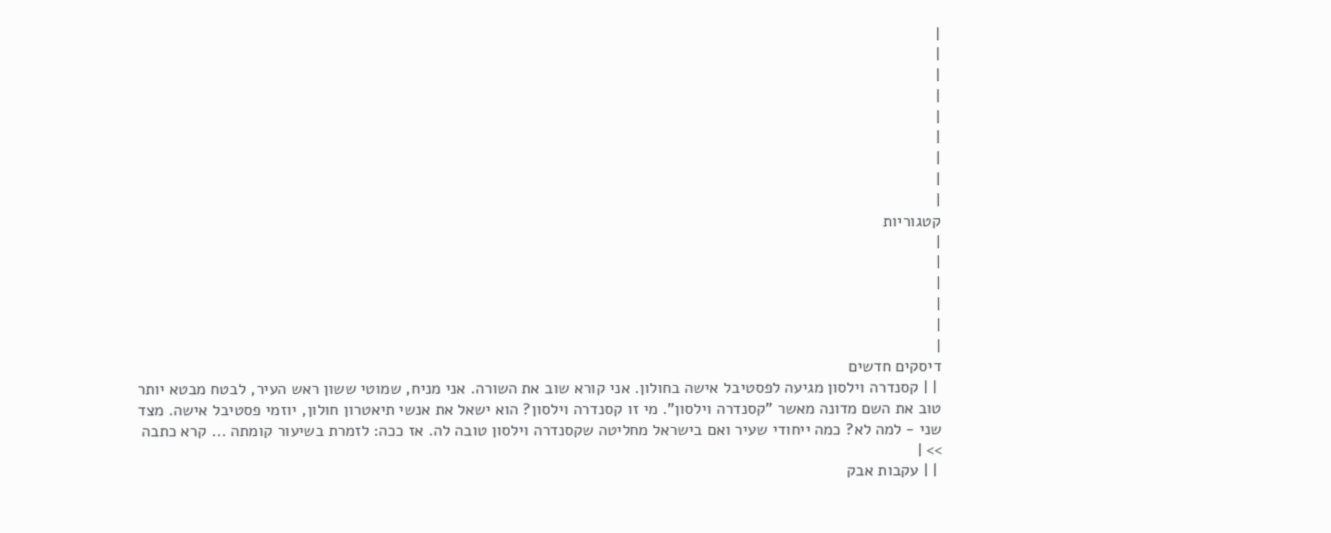|
|
|
|
|
|
|
|
|
קטגוריות
|
|
|
|
|
|
דיסקים חדשים
 | | קסנדרה וילסון מגיעה לפסטיבל אישה בחולון. אני קורא שוב את השורה. אני מניח, שמוטי ששון ראש העיר, לבטח מבטא יותר טוב את השם מדונה מאשר "קסנדרה וילסון". מי זו קסנדרה וילסון? הוא ישאל את אנשי תיאטרון חולון, יוזמי פסטיבל אישה. מצד שני - למה לא? כמה ייחודי שעיר ואם בישראל מחליטה שקסנדרה וילסון טובה לה. אז ככה: לזמרת בשיעור קומתה ... קרא כתבה >> |
 | | עקבות אבק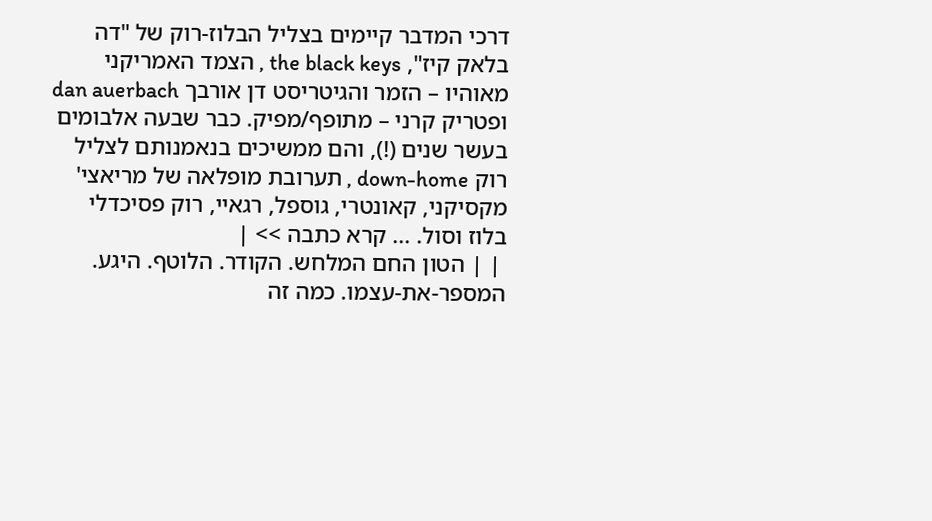דרכי המדבר קיימים בצליל הבלוז-רוק של "דה בלאק קיז", the black keys , הצמד האמריקני מאוהיו – הזמר והגיטריסט דן אורבך dan auerbach ופטריק קרני – מתופף/מפיק. כבר שבעה אלבומים בעשר שנים (!), והם ממשיכים בנאמנותם לצליל רוק down-home , תערובת מופלאה של מריאצי' מקסיקני, קאונטרי, גוספל, רגאיי, רוק פסיכדלי בלוז וסול. ... קרא כתבה >> |
 | | הטון החם המלחש. הקודר. הלוטף. היגע. המספר-את-עצמו. כמה זה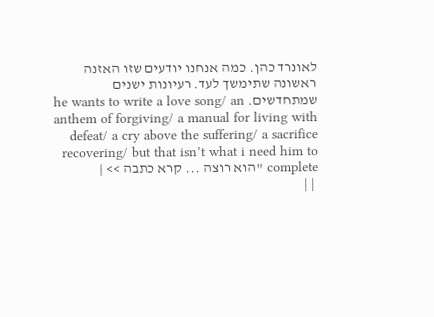לאונרד כהן. כמה אנחנו יודעים שזו האזנה ראשונה שתימשך לעד. רעיונות ישנים שמתחדשים. he wants to write a love song/ an anthem of forgiving/ a manual for living with defeat/ a cry above the suffering/ a sacrifice recovering/ but that isn’t what i need him to complete "הוא רוצה ... קרא כתבה >> |
 | |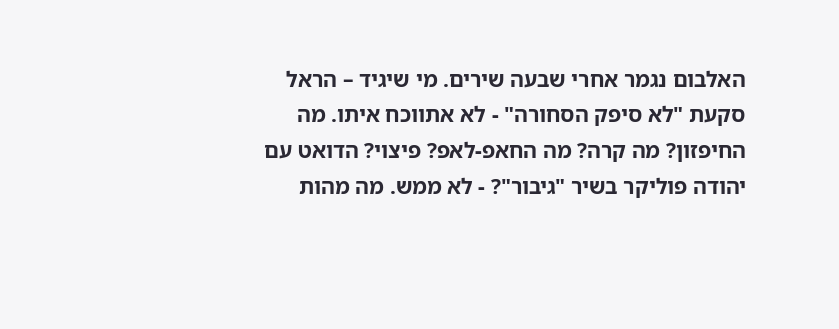האלבום נגמר אחרי שבעה שירים. מי שיגיד – הראל סקעת "לא סיפק הסחורה" - לא אתווכח איתו. מה החיפזון? מה קרה? מה החאפ-לאפ? פיצוי? הדואט עם יהודה פוליקר בשיר "גיבור"? - לא ממש. מה מהות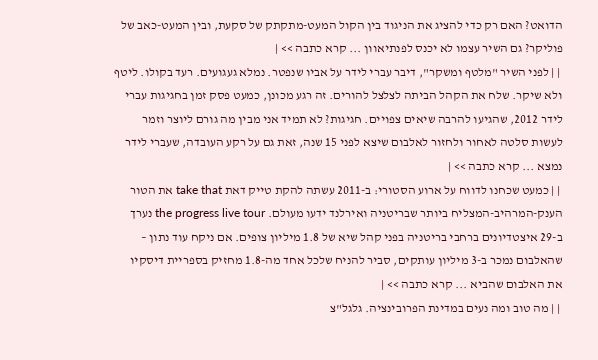הדואט? האם רק כדי להציג את הניגוד בין הקול המעט-מתקתק של סקעת, ובין המעט-כאב של פוליקר? גם השיר עצמו לא יכנס לפנתיאוון ... קרא כתבה >> |
 | | לפני השיר "מלטף ומשקר", דיבר עברי לידר על אביו שנפטר. נמלא געגועים. רעד בקולו. ליטף ולא שיקר. שלח את הקהל הביתה לצלצל להורים. זה רגע מכונן, כמעט פסק זמן בחגיגות עברי לידר 2012, שהגיעו להרבה שיאים צפויים. חגיגות? לא תמיד אני מבין מה גורם ליוצר וזמר לעשות סלטה לאחור ולחזור לאלבום שיצא לפני 15 שנה, זאת גם על רקע העובדה, שעברי לידר נמצא ... קרא כתבה >> |
 | | כמעט שכחנו לדווח על ארוע הסטורי: ב-2011 עשתה להקת טייק דאת take that את הטור הענק-המרהיב-המצליח ביותר שבריטניה ואירלנד ידעו מעולם. the progress live tour נערך ב-29 איצטדיונים ברחבי בריטניה בפני קהל שיא של 1.8 מיליון צופים. אם ניקח עוד נתון – שהאלבום נמכר ב-3 מיליון עותקים, סביר להניח שלכל אחד מה-1.8 מחזיק בספריית דיסקיו את האלבום שהביא ... קרא כתבה >> |
 | | מה טוב ומה נעים במדינת הפרובינציה. גלגל"צ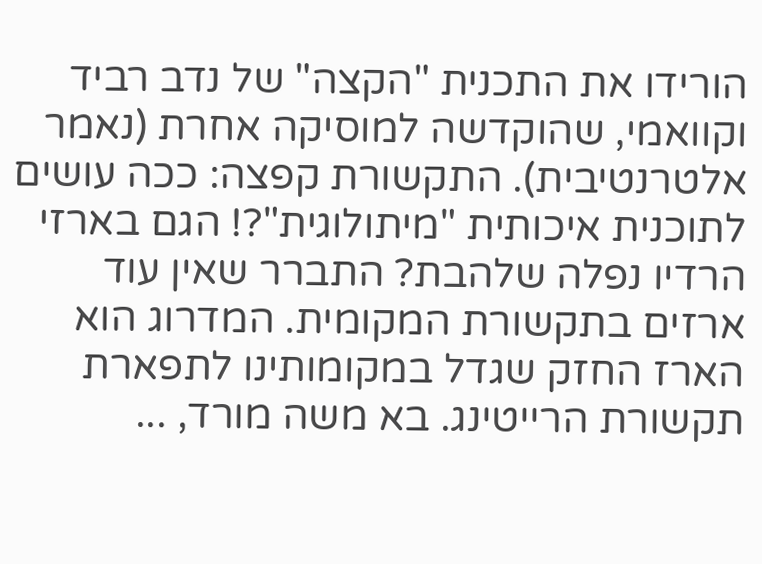הורידו את התכנית "הקצה" של נדב רביד וקוואמי, שהוקדשה למוסיקה אחרת (נאמר אלטרנטיבית). התקשורת קפצה: ככה עושים לתוכנית איכותית "מיתולוגית"?! הגם בארזי הרדיו נפלה שלהבת? התברר שאין עוד ארזים בתקשורת המקומית. המדרוג הוא הארז החזק שגדל במקומותינו לתפארת תקשורת הרייטינג. בא משה מורד, ...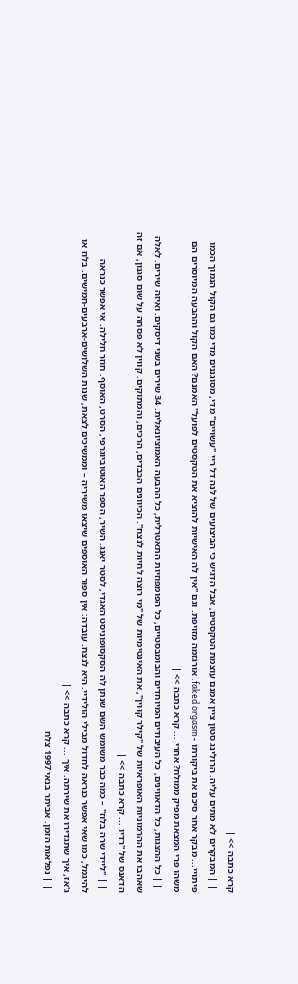קרא כתבה >> |
 | | המבקרים לא מתים עליה. הרולינג סטון ציין אמנם עוצמת הטקסטים, אבל הדגיש כי הביצועים של לנה דל ריי "עשויים" מדי, מסוגננים מדי כמו גם הקול הנמוך הכמו פיתויי... מבקר אחר סיכם את ביקורתו - faked orgasm. אורגזמה מזויפת. וגם "אין לה האישיות להוציא את הטקסטים לפועל" האמנם? האם הקול וההבעה המיוסרים הם משהו פרי המצאת מפיק ממולח? אחרי ... קרא כתבה >> |
 | | כל ההצגות, כל הדאווינים, כל העיבודים המיוחדים והבומבסטיים, כל הפומפוזיות התאטרלית, כל ההבעה האמוציונאלית. 34 שירים בשני דיסקים. ואיזה שירים. לאלה שאהבו את ההרמוניות האופראיות של "קילר קווין", את האינטימיות של "מי רוצה לחיות לנצח". הכיוונים הכבדים, הרכים, והמתוקים. קווין לא פסחה על שום סגנון, אם זה הדאנס של "רדיו ... קרא כתבה >> |
 | | "ליידי שרה בלוז" – כמה כבר משומש השם שנתן לה הסקסופוניסט האגדי, לסטר יאנג. השיר, הספר האוטוביוגרפי, הסרט, האוסף. חוזר חלילה. אי אפשר כנראה להיגמל, כמו שאי אפשר כנראה לחדול מבילי הולידיי. היא לנצח. עובדה: אין ספור האוספים שיצאו משיריה – וממשיכים לצאת, שנות השלושים-ארבעים-חמישים. בלוז או ג'אז, איך שתגדירו את שירתה. איך ... קרא כתבה >> |
 | | נפלאות הזמן. אביתר בנאי 1997 צלח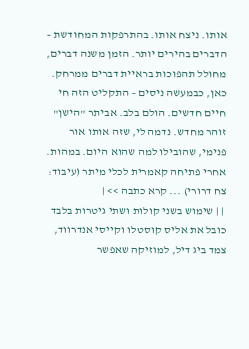אותו. ניצח אותו. בהתרפקות המחודשת – הדברים בהירים יותר. הזמן משנה דברים, מחולל תהפוכות בראיית דברים ממרחק. כאן, כבמעשה ניסים – התקליט הזה חי חיים חדשים. הולם בלב. אביתר "הישן" זוהר מחדש. נדמה לי, שזה אותו אור פנימי, שהובילו למה שהוא היום. במהות. אחרי פתיחה קאמרית לכלי מיתר (עיבוד: צח דרורי) ... קרא כתבה >> |
 | | שימוש בשני קולות ושתי גיטרות בלבד כובל את אליס קוסטלו וקייסי אנדרווד, צמד ביג דיל, למוזיקה שאפשר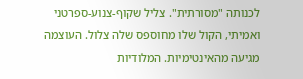לכנותה "מסורתית". צליל שקוף-צנוע-ספרטני ואמיתי, הקול שלו מחוספס שלה צלול. העוצמה מגיעה מהאינטימיות. המלודיות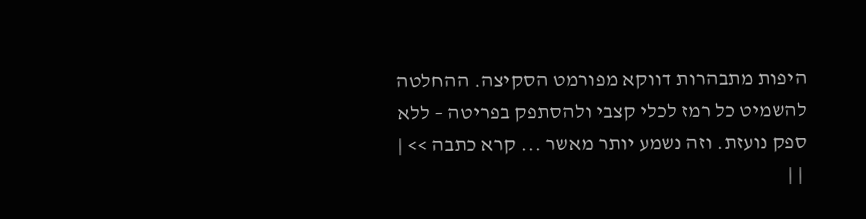היפות מתבהרות דווקא מפורמט הסקיצה. ההחלטה להשמיט כל רמז לכלי קצבי ולהסתפק בפריטה – ללא ספק נועזת. וזה נשמע יותר מאשר ... קרא כתבה >> |
 | |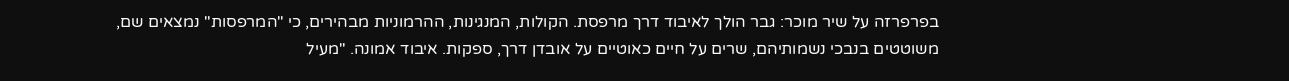בפרפרזה על שיר מוכר: גבר הולך לאיבוד דרך מרפסת. הקולות, המנגינות, ההרמוניות מבהירים, כי "המרפסות" נמצאים שם, משוטטים בנבכי נשמותיהם, שרים על חיים כאוטיים על אובדן דרך, ספקות. איבוד אמונה. "מעיל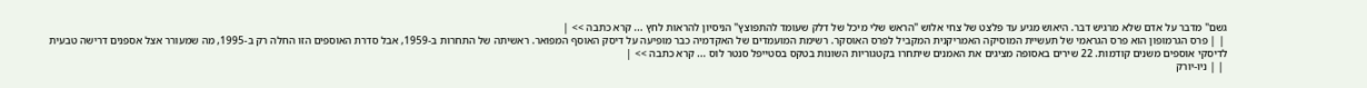גשם" מדבר על אדם שלא מרגיש דבר. היאוש מגיע עד פלצט של צחי אלוש "הראש שלי מיכל של דלק שעומד להתפוצץ" הניסיון להראות לחץ ... קרא כתבה >> |
 | | פרס הגרמופון הוא פרס הגראמי של תעשיית המוסיקה האמריקנית המקביל לפרס האוסקר. רשימת המועמדים של האקדמיה כבר מופיעה על דיסק האוסף המפואר. ראשיתה של התחרות ב-1959, אבל סדרת האוספים הזו החלה רק ב-1995, מה שמעורר אצל אספנים דרישה טבעית לדיסקי אוספים משנים קודמות. 22 שירים באסופה מציגים את האמנים שיתחרו בקטגוריות השונות בטקס בסטייפל סנטר לוס ... קרא כתבה >> |
 | | ניו-יורק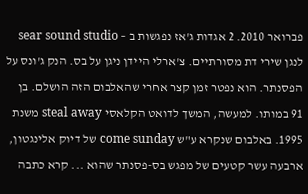פברואר 2010. 2 אגדות ג'אז נפגשות ב – sear sound studio לנגן שירי דת מסורתיים. צ'ארלי היידן ניגן על בס. הנק ג'ונס על הפסנתר. הוא נפטר זמן קצר אחרי שהאלבום הזה הושלם. בן 91 במותו. למעשה, המשך לדואט הקלאסי steal away משנת 1995. באלבום שנקרא ע"ש come sunday של דיוק אלינגטון, ארבעה עשר קטעים של מפגש בס-פסנתר שהוא ... קרא כתבה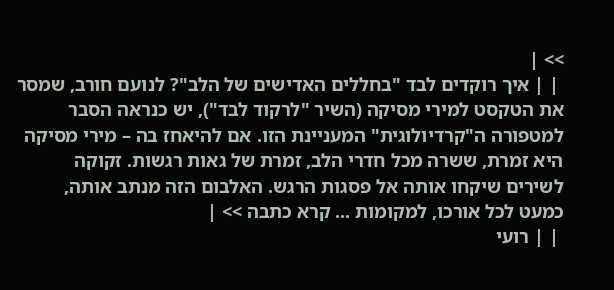>> |
 | | איך רוקדים לבד "בחללים האדישים של הלב"? לנועם חורב, שמסר את הטקסט למירי מסיקה (השיר "לרקוד לבד"), יש כנראה הסבר למטפורה ה"קרדיולוגית" המעניינת הזו. אם להיאחז בה – מירי מסיקה היא זמרת, ששרה מכל חדרי הלב, זמרת של גאות רגשות. זקוקה לשירים שיקחו אותה אל פסגות הרגש. האלבום הזה מנתב אותה, כמעט לכל אורכו, למקומות ... קרא כתבה >> |
 | | רועי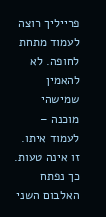פרייליך רוצה לעמוד מתחת לחופה. לא להאמין שמישהי מוכנה – לעמוד איתו. זו אינה טעות. כך נפתח האלבום השני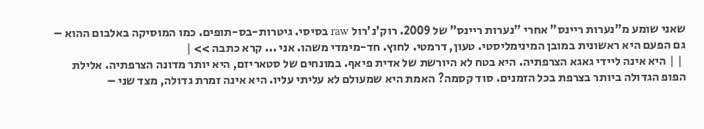שאני שומע מ"נערות ריינס" אחרי "נערות ריינס" של 2009. רוק'נ'רול raw בסיסי. גיטרות-בס-תופים. כמו המוסיקה באלבום ההוא – גם הפעם היא ראשונית במובן המינימליסטי. טעון, דרמטי. לחוץ. חד-מימדי משהו. אני ... קרא כתבה >> |
 | | היא אינה ליידי גאגא הצרפתיה. היא בטח לא היורשת של אדית פיאף. במונחים של סטאריזם, היא יותר מדונה הצרפתיה. אלילת הפופ הגדולה ביותר בצרפת בכל הזמנים. סוד קסמה? האמת היא שמעולם לא עליתי עליו. היא אינה זמרת גדולה, מצד שני –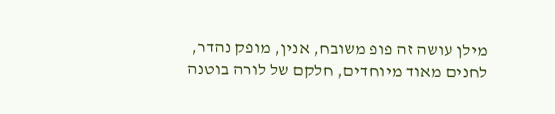מילן עושה זה פופ משובח, אנין, מופק נהדר, לחנים מאוד מיוחדים, חלקם של לורה בוטנה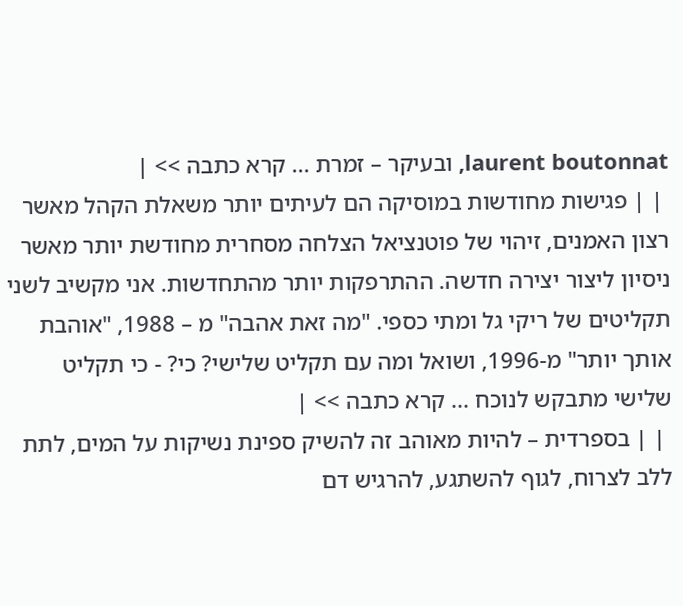laurent boutonnat, ובעיקר – זמרת ... קרא כתבה >> |
 | | פגישות מחודשות במוסיקה הם לעיתים יותר משאלת הקהל מאשר רצון האמנים, זיהוי של פוטנציאל הצלחה מסחרית מחודשת יותר מאשר ניסיון ליצור יצירה חדשה. ההתרפקות יותר מהתחדשות. אני מקשיב לשני תקליטים של ריקי גל ומתי כספי. "מה זאת אהבה" מ – 1988, "אוהבת אותך יותר" מ-1996, ושואל ומה עם תקליט שלישי? כי? - כי תקליט שלישי מתבקש לנוכח ... קרא כתבה >> |
 | | בספרדית – להיות מאוהב זה להשיק ספינת נשיקות על המים, לתת ללב לצרוח, לגוף להשתגע, להרגיש דם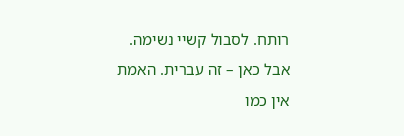רותח. לסבול קשיי נשימה. אבל כאן – זה עברית. האמת אין כמו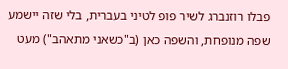פבלו רוזנברג לשיר פופ לטיני בעברית, בלי שזה יישמע שפה מנופחת, והשפה כאן (ב"כשאני מתאהב") מעט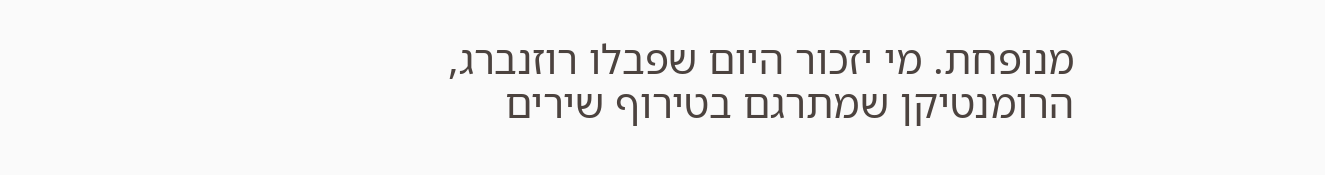מנופחת. מי יזכור היום שפבלו רוזנברג, הרומנטיקן שמתרגם בטירוף שירים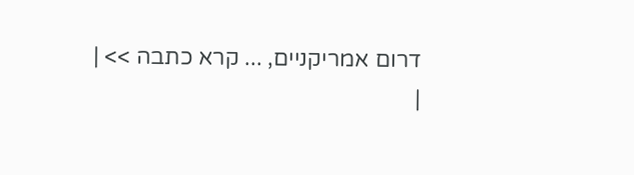דרום אמריקניים, ... קרא כתבה >> |
|